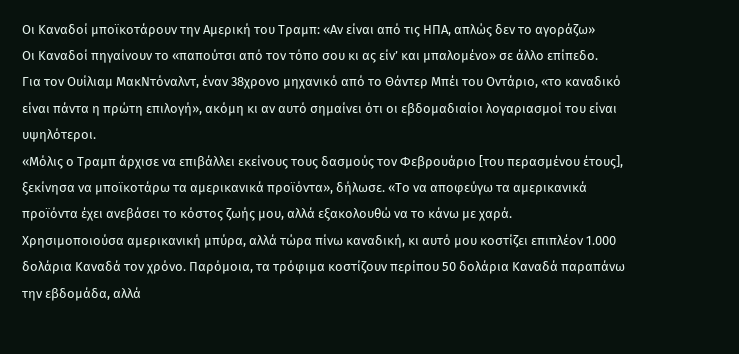Οι Καναδοί μποϊκοτάρουν την Αμερική του Τραμπ: «Αν είναι από τις ΗΠΑ, απλώς δεν το αγοράζω»
Οι Καναδοί πηγαίνουν το «παπούτσι από τον τόπο σου κι ας είν’ και μπαλομένο» σε άλλο επίπεδο.
Για τον Ουίλιαμ ΜακΝτόναλντ, έναν 38χρονο μηχανικό από το Θάντερ Μπέι του Οντάριο, «το καναδικό είναι πάντα η πρώτη επιλογή», ακόμη κι αν αυτό σημαίνει ότι οι εβδομαδιαίοι λογαριασμοί του είναι υψηλότεροι.
«Μόλις ο Τραμπ άρχισε να επιβάλλει εκείνους τους δασμούς τον Φεβρουάριο [του περασμένου έτους], ξεκίνησα να μποϊκοτάρω τα αμερικανικά προϊόντα», δήλωσε. «Το να αποφεύγω τα αμερικανικά προϊόντα έχει ανεβάσει το κόστος ζωής μου, αλλά εξακολουθώ να το κάνω με χαρά.
Χρησιμοποιούσα αμερικανική μπύρα, αλλά τώρα πίνω καναδική, κι αυτό μου κοστίζει επιπλέον 1.000 δολάρια Καναδά τον χρόνο. Παρόμοια, τα τρόφιμα κοστίζουν περίπου 50 δολάρια Καναδά παραπάνω την εβδομάδα, αλλά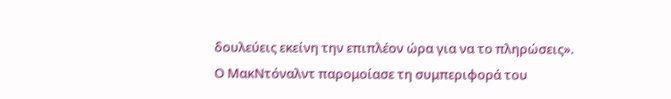δουλεύεις εκείνη την επιπλέον ώρα για να το πληρώσεις».
Ο ΜακΝτόναλντ παρομοίασε τη συμπεριφορά του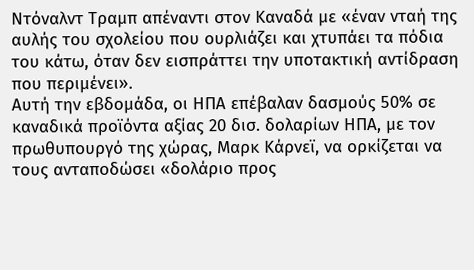Ντόναλντ Τραμπ απέναντι στον Καναδά με «έναν νταή της αυλής του σχολείου που ουρλιάζει και χτυπάει τα πόδια του κάτω, όταν δεν εισπράττει την υποτακτική αντίδραση που περιμένει».
Αυτή την εβδομάδα, οι ΗΠΑ επέβαλαν δασμούς 50% σε καναδικά προϊόντα αξίας 20 δισ. δολαρίων ΗΠΑ, με τον πρωθυπουργό της χώρας, Μαρκ Κάρνεϊ, να ορκίζεται να τους ανταποδώσει «δολάριο προς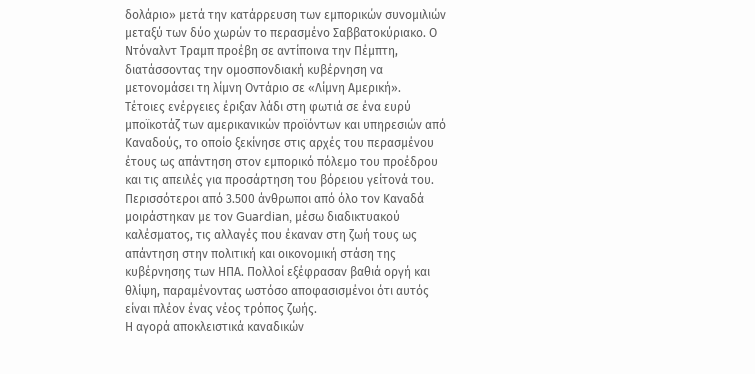δολάριο» μετά την κατάρρευση των εμπορικών συνομιλιών μεταξύ των δύο χωρών το περασμένο Σαββατοκύριακο. Ο Ντόναλντ Τραμπ προέβη σε αντίποινα την Πέμπτη, διατάσσοντας την ομοσπονδιακή κυβέρνηση να μετονομάσει τη λίμνη Οντάριο σε «Λίμνη Αμερική».
Τέτοιες ενέργειες έριξαν λάδι στη φωτιά σε ένα ευρύ μποϊκοτάζ των αμερικανικών προϊόντων και υπηρεσιών από Καναδούς, το οποίο ξεκίνησε στις αρχές του περασμένου έτους ως απάντηση στον εμπορικό πόλεμο του προέδρου και τις απειλές για προσάρτηση του βόρειου γείτονά του.
Περισσότεροι από 3.500 άνθρωποι από όλο τον Καναδά μοιράστηκαν με τον Guardian, μέσω διαδικτυακού καλέσματος, τις αλλαγές που έκαναν στη ζωή τους ως απάντηση στην πολιτική και οικονομική στάση της κυβέρνησης των ΗΠΑ. Πολλοί εξέφρασαν βαθιά οργή και θλίψη, παραμένοντας ωστόσο αποφασισμένοι ότι αυτός είναι πλέον ένας νέος τρόπος ζωής.
Η αγορά αποκλειστικά καναδικών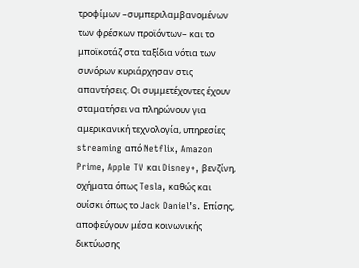τροφίμων –συμπεριλαμβανομένων των φρέσκων προϊόντων– και το μποϊκοτάζ στα ταξίδια νότια των συνόρων κυριάρχησαν στις απαντήσεις. Οι συμμετέχοντες έχουν σταματήσει να πληρώνουν για αμερικανική τεχνολογία, υπηρεσίες streaming από Netflix, Amazon Prime, Apple TV και Disney+, βενζίνη, οχήματα όπως Tesla, καθώς και ουίσκι όπως το Jack Daniel’s. Επίσης, αποφεύγουν μέσα κοινωνικής δικτύωσης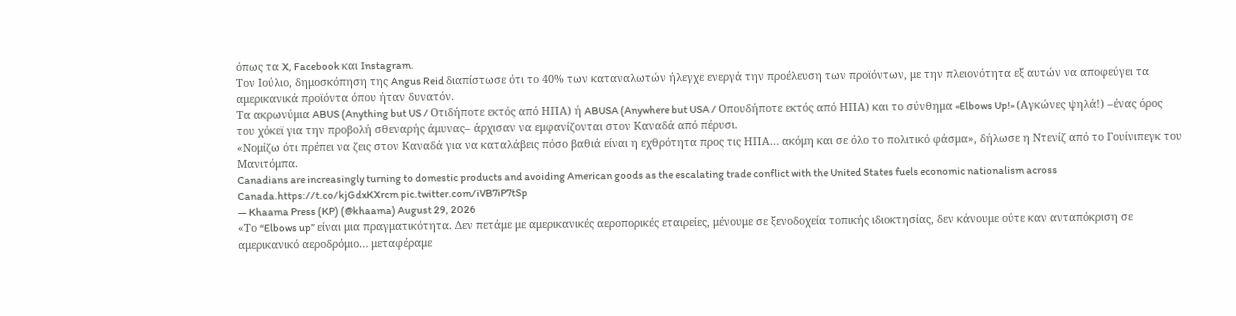όπως τα X, Facebook και Instagram.
Τον Ιούλιο, δημοσκόπηση της Angus Reid διαπίστωσε ότι το 40% των καταναλωτών ήλεγχε ενεργά την προέλευση των προϊόντων, με την πλειονότητα εξ αυτών να αποφεύγει τα αμερικανικά προϊόντα όπου ήταν δυνατόν.
Τα ακρωνύμια ABUS (Anything but US / Οτιδήποτε εκτός από ΗΠΑ) ή ABUSA (Anywhere but USA / Οπουδήποτε εκτός από ΗΠΑ) και το σύνθημα «Elbows Up!» (Αγκώνες ψηλά!) –ένας όρος του χόκεϊ για την προβολή σθεναρής άμυνας– άρχισαν να εμφανίζονται στον Καναδά από πέρυσι.
«Νομίζω ότι πρέπει να ζεις στον Καναδά για να καταλάβεις πόσο βαθιά είναι η εχθρότητα προς τις ΗΠΑ… ακόμη και σε όλο το πολιτικό φάσμα», δήλωσε η Ντενίζ από το Γουίνιπεγκ του Μανιτόμπα.
Canadians are increasingly turning to domestic products and avoiding American goods as the escalating trade conflict with the United States fuels economic nationalism across Canada.https://t.co/kjGdxKXrcm pic.twitter.com/iVB7iP7tSp
— Khaama Press (KP) (@khaama) August 29, 2026
«Το “Elbows up” είναι μια πραγματικότητα. Δεν πετάμε με αμερικανικές αεροπορικές εταιρείες, μένουμε σε ξενοδοχεία τοπικής ιδιοκτησίας, δεν κάνουμε ούτε καν ανταπόκριση σε αμερικανικό αεροδρόμιο… μεταφέραμε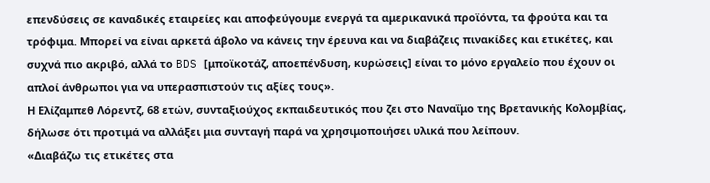επενδύσεις σε καναδικές εταιρείες και αποφεύγουμε ενεργά τα αμερικανικά προϊόντα, τα φρούτα και τα τρόφιμα. Μπορεί να είναι αρκετά άβολο να κάνεις την έρευνα και να διαβάζεις πινακίδες και ετικέτες, και συχνά πιο ακριβό, αλλά το BDS [μποϊκοτάζ, αποεπένδυση, κυρώσεις] είναι το μόνο εργαλείο που έχουν οι απλοί άνθρωποι για να υπερασπιστούν τις αξίες τους».
Η Ελίζαμπεθ Λόρεντζ, 68 ετών, συνταξιούχος εκπαιδευτικός που ζει στο Ναναΐμο της Βρετανικής Κολομβίας, δήλωσε ότι προτιμά να αλλάξει μια συνταγή παρά να χρησιμοποιήσει υλικά που λείπουν.
«Διαβάζω τις ετικέτες στα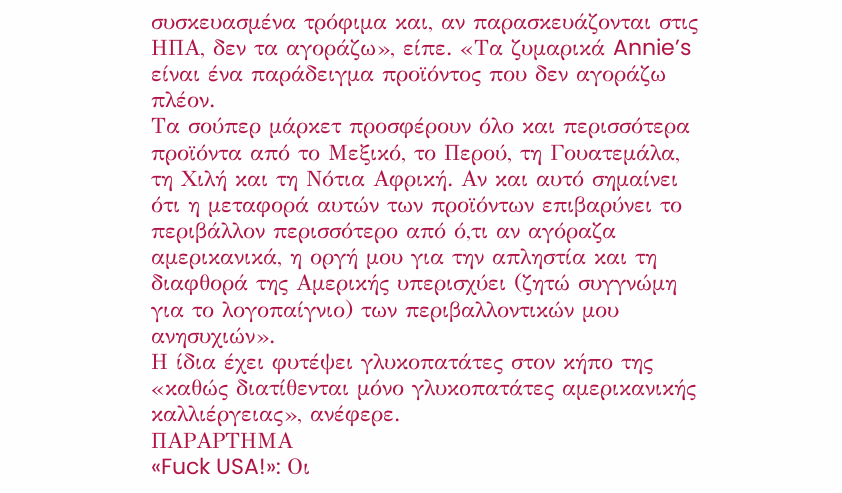συσκευασμένα τρόφιμα και, αν παρασκευάζονται στις ΗΠΑ, δεν τα αγοράζω», είπε. «Τα ζυμαρικά Annie’s είναι ένα παράδειγμα προϊόντος που δεν αγοράζω πλέον.
Τα σούπερ μάρκετ προσφέρουν όλο και περισσότερα προϊόντα από το Μεξικό, το Περού, τη Γουατεμάλα, τη Χιλή και τη Νότια Αφρική. Αν και αυτό σημαίνει ότι η μεταφορά αυτών των προϊόντων επιβαρύνει το περιβάλλον περισσότερο από ό,τι αν αγόραζα αμερικανικά, η οργή μου για την απληστία και τη διαφθορά της Αμερικής υπερισχύει (ζητώ συγγνώμη για το λογοπαίγνιο) των περιβαλλοντικών μου ανησυχιών».
Η ίδια έχει φυτέψει γλυκοπατάτες στον κήπο της «καθώς διατίθενται μόνο γλυκοπατάτες αμερικανικής καλλιέργειας», ανέφερε.
ΠΑΡΑΡΤΗΜΑ
«Fuck USA!»: Οι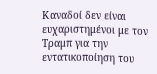Καναδοί δεν είναι ευχαριστημένοι με τον Τραμπ για την εντατικοποίηση του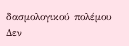δασμολογικού πολέμου
Δεν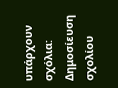υπάρχουν σχόλια:
Δημοσίευση σχολίου